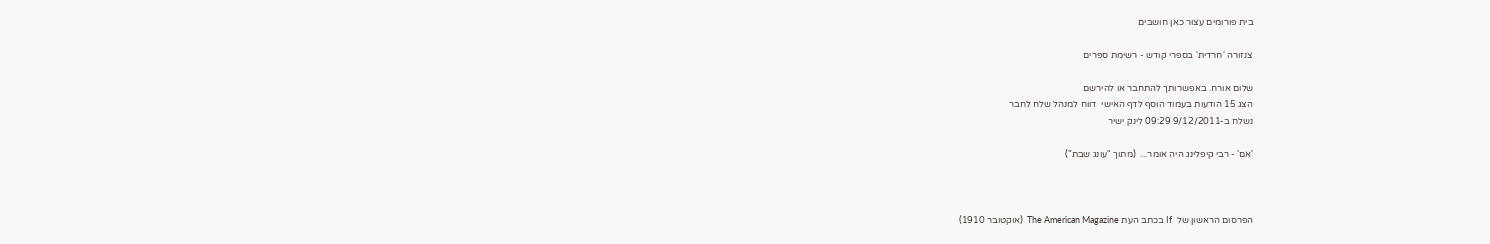בית פורומים עצור כאן חושבים

צנזורה 'חרדית' בספרי קודש - רשימת ספרים

שלום אורח. באפשרותך להתחבר או להירשם
הצג 15 הודעות בעמוד הוסף לדף האישי  דווח למנהל שלח לחבר
נשלח ב-9/12/2011 09:29 לינק ישיר

'אִם' - רבי קיפלינג היה אומר...  (מתוך "עונג שבת")



הפרסום הראשון של  If בכתב העת The American Magazine  (אוקטובר 1910)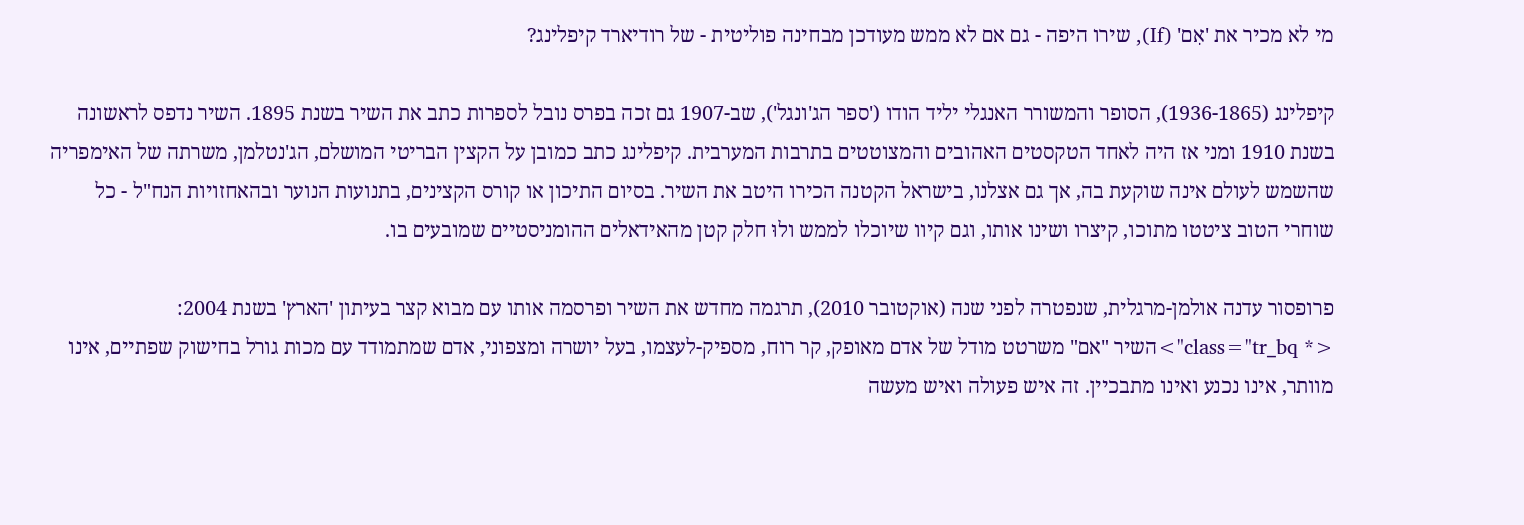מי לא מכיר את 'אִם' (If), שירו היפה - גם אם לא ממש מעודכן מבחינה פוליטית - של רודיארד קיפלינג?

קיפלינג (1936-1865), הסופר והמשורר האנגלי יליד הודו ('ספר הג'ונגל'), שב-1907 גם זכה בפרס נובל לספרות כתב את השיר בשנת 1895. השיר נדפס לראשונה בשנת 1910 ומני אז היה לאחד הטקסטים האהובים והמצוטטים בתרבות המערבית. קיפלינג כתב כמובן על הקצין הבריטי המושלם, הג'נטלמן, משרתה של האימפריה שהשמש לעולם אינה שוקעת בה, אך גם אצלנו, בישראל הקטנה הכירו היטב את השיר. בסיום התיכון או קורס הקצינים, בתנועות הנוער ובהאחזויות הנח"ל - כל שוחרי הטוב ציטטו מתוכו, קיצרו ושינו אותו, וגם קיוו שיוכלו לממש ולוּ חלק קטן מהאידאלים ההומניסטיים שמובעים בו.

פרופסור עדנה אולמן-מרגלית, שנפטרה לפני שנה (אוקטובר 2010), תרגמה מחדש את השיר ופרסמה אותו עם מבוא קצר בעיתון 'הארץ' בשנת 2004:
<* class="tr_bq">השיר "אם" משרטט מודל של אדם מאופק, קר רוח, מספיק-לעצמו, בעל יושרה ומצפוני, אדם שמתמודד עם מכות גורל בחישוק שפתיים, אינו מוותר, אינו נכנע ואינו מתבכיין. זה איש פעולה ואיש מעשה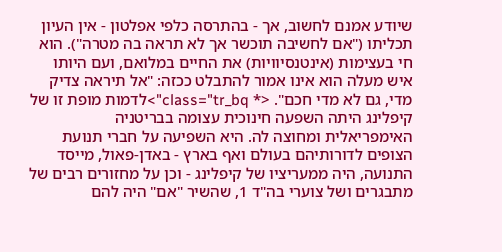שיודע אמנם לחשוב, אך - בהתרסה כלפי אפלטון - אין העיון תכליתו ("אם לחשיבה תוכשר אך לא תראה בה מטרה"). הוא חי בעצימות (אינטנסיוויות) את החיים במלואם, ועם היותו איש מעלה הוא אינו אמור להתבלט ככזה: "אל תיראה צדיק מדי, גם לא מדי חכם". <* class="tr_bq">לדמות מופת זו של קיפלינג היתה השפעה חינוכית עצומה בבריטניה האימפריאלית ומחוצה לה. היא השפיעה על חברי תנועת הצופים לדורותיהם בעולם ואף בארץ - באדן-פאול, מייסד התנועה, היה ממעריציו של קיפלינג - וכן על מחזורים רבים של מתבגרים ושל צוערי בה"ד 1, שהשיר "אם" היה להם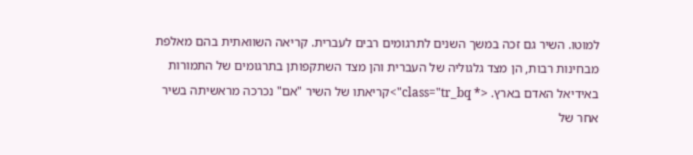למוטו. השיר גם זכה במשך השנים לתרגומים רבים לעברית. קריאה השוואתית בהם מאלפת מבחינות רבות, הן מצד גלגוליה של העברית והן מצד השתקפותן בתרגומים של התמורות באידיאל האדם בארץ. <* class="tr_bq">קריאתו של השיר "אם" נכרכה מראשיתה בשיר אחר של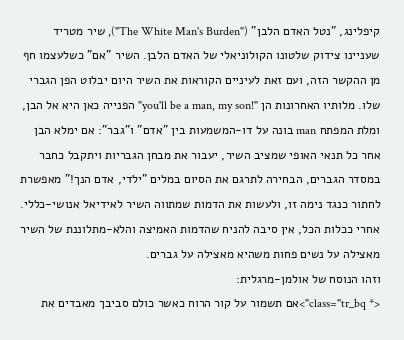קיפלינג, "נטל האדם הלבן" ("The White Man's Burden"), שיר מטריד שעניינו צידוק שלטונו הקולוניאלי של האדם הלבן. השיר "אם" כשלעצמו חף מן ההקשר הזה, ועם זאת לעיניים הקוראות את השיר היום יבלוט הפן הגברי שלו. מלותיו האחרונות הן "!you'll be a man, my son" הפנייה כאן היא אל הבן, ומלת המפתח man בונה על דו-המשמעות בין "אדם" ו"גבר": אם ימלא הבן אחר כל תנאי האופי שמציב השיר, יעבור את מבחן הגבריות ויתקבל כחבר במסדר הגברים, הבחירה לתרגם את הסיום במלים "ילדי, אדם הנך!" מאפשרת לחתור כנגד נימה זו, ולעשות את הדמות שמתווה השיר לאידיאל אנושי-כללי. אחרי ככלות הכל, אין סיבה להניח שהדמות האמיצה והלא-מתלוננת של השיר מאצילה על נשים פחות משהיא מאצילה על גברים.
וזהו הנוסח של אולמן-מרגלית:
<* class="tr_bq">אם תשמור על קור הרוח כאשר כולם סביבך מאבדים את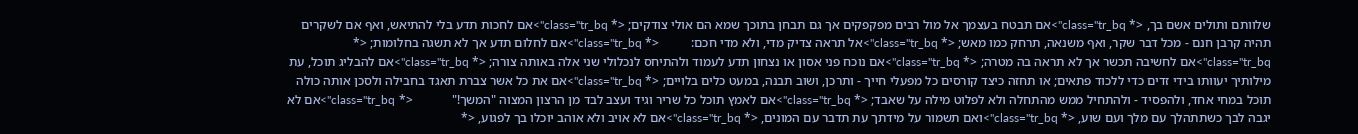שלוותם ותולים אשם בך, <* class="tr_bq">אם תבטח בעצמך אל מול רבים מפקפקים אך גם תבחן בתוכך שמא הם אולי צודקים; <* class="tr_bq">אם לחכות תדע בלי להתיאש, ואף אם לשקרים תהיה קרבן חנם - מכל דבר שקר, ואף משנאה, תרחק כמו מאש; <* class="tr_bq">אל תראה צדיק מדי, ולא מדי חכם:          <* class="tr_bq">אם לחלום תדע אך לא תשגה בחלומות; <* class="tr_bq">אם לחשיבה תכשר אך לא תראה בה מטרה; <* class="tr_bq">אם נוכח פני אסון או נצחון תדע לעמוד ולהתיחס לנכלולי שני אלה באותה צורה; <* class="tr_bq">אם להבליג תוכל, עת מילותיך יעוותו בידי זדים כדי ללכוד פתאים; או תחזה כיצד קורסים כל מפעלי חייך - ותרכן, ושוב תבנה, במעט כלים בלויים; <* class="tr_bq">אם את כל אשר צברת תאגד בחבילה ולסכן אותה כולה תוכל במחי אחד, ולהפסיד - ולהתחיל ממש מהתחלה ולא לפלוט מילה על שאבד; <* class="tr_bq">אם לאמץ תוכל כל שריר וגיד ועצב לבד מן הרצון המצוה "המשך!"            <* class="tr_bq">אם לא יגבה לבך כשתתהלך עם מלך ועם שוע, <* class="tr_bq">ואם תשמור על מידתך עת תדבר עם המונים, <* class="tr_bq">אם לא אויב ולא אוהב יוכלו בך לפגוע, <*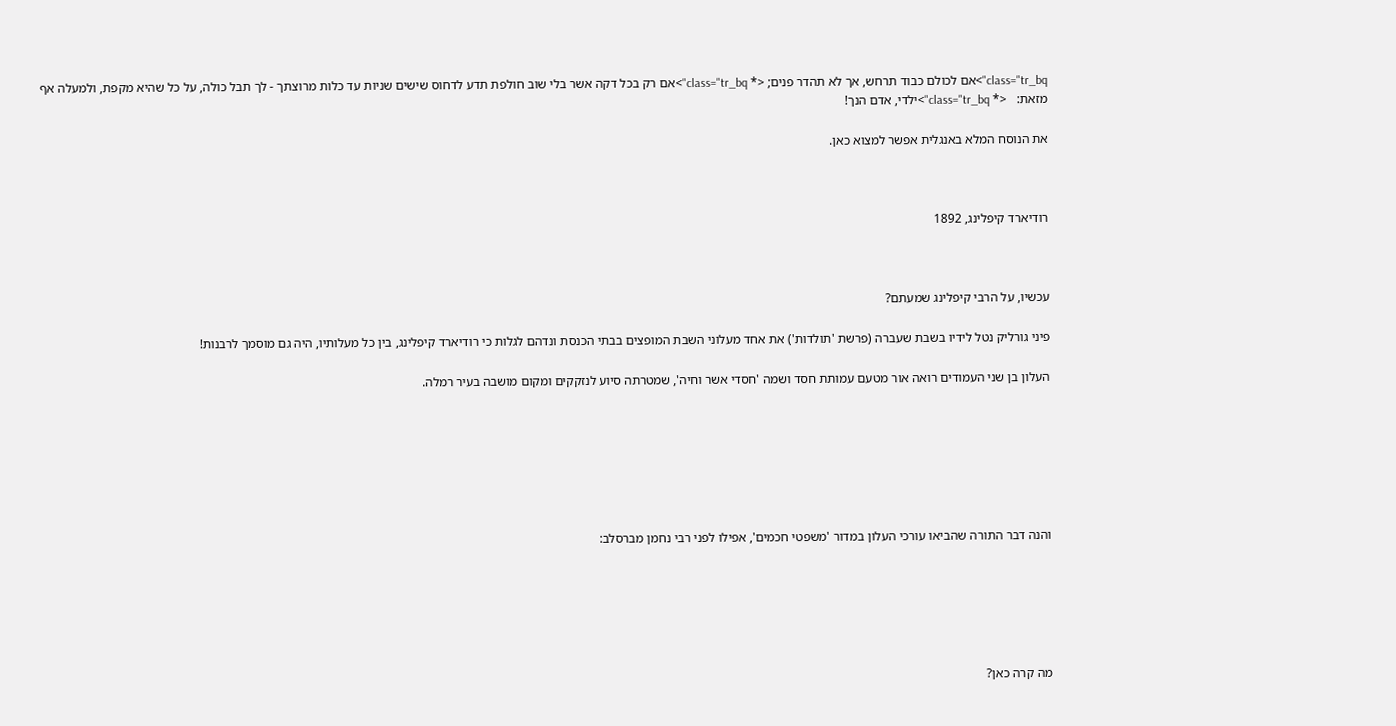class="tr_bq">אם לכולם כבוד תרחש, אך לא תהדר פנים; <* class="tr_bq">אם רק בכל דקה אשר בלי שוב חולפת תדע לדחוס שישים שניות עד כלות מרוצתך - לך תבל כולה, על כל שהיא מקפת, ולמעלה אף מזאת:   <* class="tr_bq">ילדי, אדם הנך!

את הנוסח המלא באנגלית אפשר למצוא כאן.



רודיארד קיפלינג, 1892



עכשיו, על הרבי קיפלינג שמעתם?

פיני גורליק נטל לידיו בשבת שעברה (פרשת 'תולדות') את אחד מעלוני השבת המופצים בבתי הכנסת ונדהם לגלות כי רודיארד קיפלינג, בין כל מעלותיו, היה גם מוסמך לרבנות!

העלון בן שני העמודים רואה אור מטעם עמותת חסד ושמה 'חסדי אשר וחיה', שמטרתה סיוע לנזקקים ומקום מושבה בעיר רמלה.







והנה דבר התורה שהביאו עורכי העלון במדור 'משפטי חכמים', אפילו לפני רבי נחמן מברסלב:






מה קרה כאן?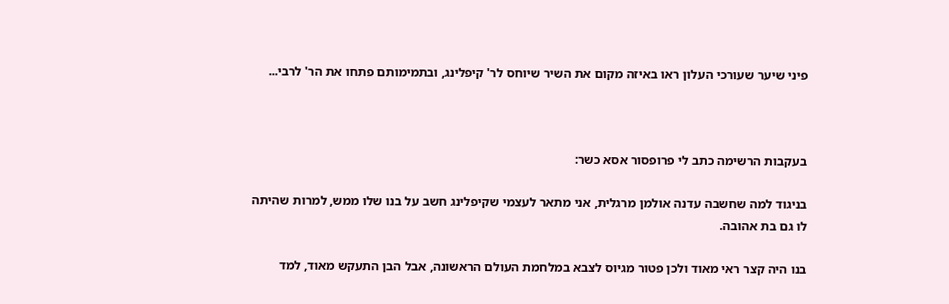פיני שיער שעורכי העלון ראו באיזה מקום את השיר שיוחס לר' קיפלינג, ובתמימותם פתחו את הר' לרבי...



בעקבות הרשימה כתב לי פרופסור אסא כשר:

בניגוד למה שחשבה עדנה אולמן מרגלית, אני מתאר לעצמי שקיפלינג חשב על בנו שלו ממש, למרות שהיתה לו גם בת אהובה.

בנו היה קצר ראי מאוד ולכן פטור מגיוס לצבא במלחמת העולם הראשונה, אבל הבן התעקש מאוד, למד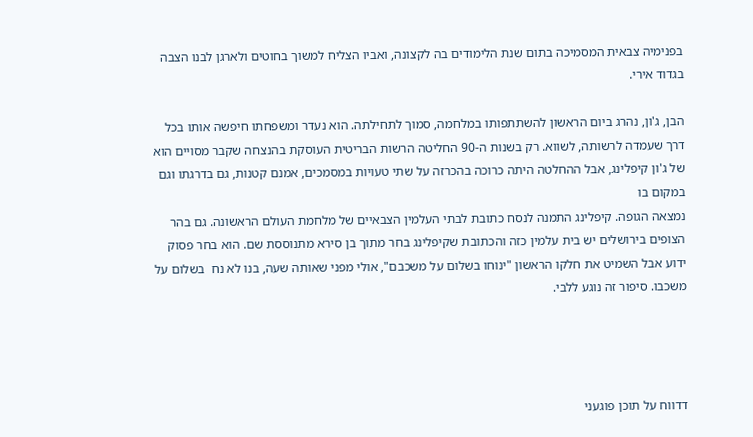בפנימיה צבאית המסמיכה בתום שנת הלימודים בה לקצונה, ואביו הצליח למשוך בחוטים ולארגן לבנו הצבה בגדוד אירי.

הבן, ג'ון, נהרג ביום הראשון להשתתפותו במלחמה, סמוך לתחילתה. הוא נעדר ומשפחתו חיפשה אותו בכל דרך שעמדה לרשותה, לשווא. רק בשנות ה-90 החליטה הרשות הבריטית העוסקת בהנצחה שקבר מסויים הוא של ג'ון קיפלינג, אבל ההחלטה היתה כרוכה בהכרזה על שתי טעויות במסמכים, אמנם קטנות, גם בדרגתו וגם במקום בו
נמצאה הגופה. קיפלינג התמנה לנסח כתובת לבתי העלמין הצבאיים של מלחמת העולם הראשונה. גם בהר הצופים בירושלים יש בית עלמין כזה והכתובת שקיפלינג בחר מתוך בן סירא מתנוססת שם. הוא בחר פסוק ידוע אבל השמיט את חלקו הראשון "ינוחו בשלום על משכבם", אולי מפני שאותה שעה, בנו לא נח  בשלום על משכבו. סיפור זה נוגע ללבי.




דדווח על תוכן פוגעני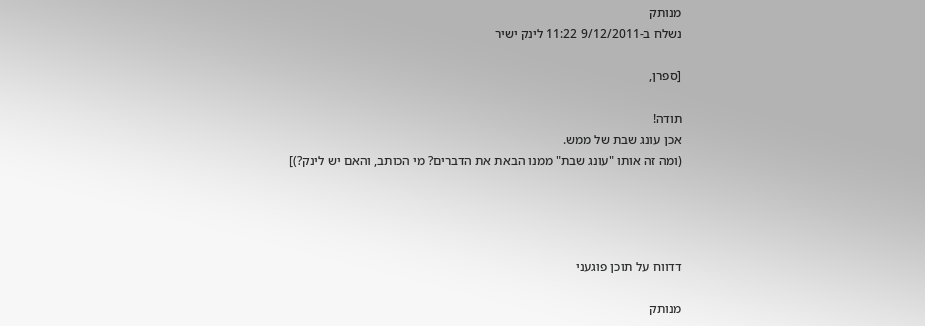מנותק
נשלח ב-9/12/2011 11:22 לינק ישיר

[ספרן,

תודה!
אכן עונג שבת של ממש.
(ומה זה אותו "עונג שבת" ממנו הבאת את הדברים? מי הכותב, והאם יש לינק?)]




דדווח על תוכן פוגעני

מנותק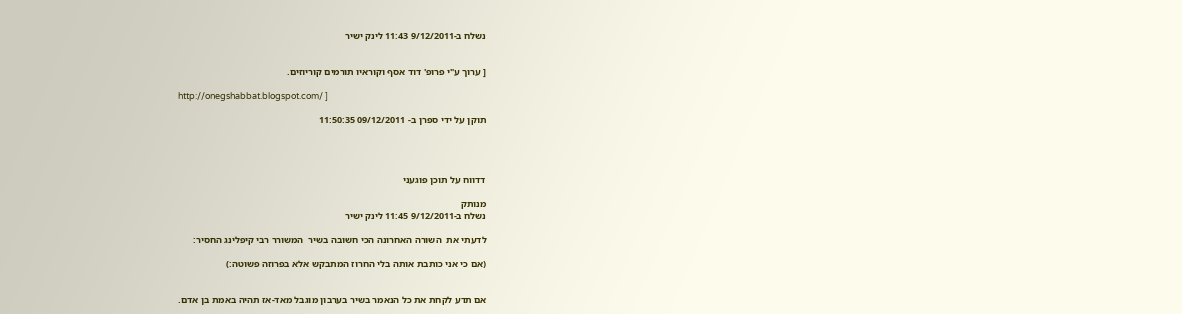נשלח ב-9/12/2011 11:43 לינק ישיר


[ ערוך ע"י פרופ' דוד אסף וקוראיו תורמים קוריוזים.

http://onegshabbat.blogspot.com/ ]

תוקן על ידי ספרן ב- 09/12/2011 11:50:35




דדווח על תוכן פוגעני

מנותק
נשלח ב-9/12/2011 11:45 לינק ישיר

לדעתי את  השורה האחרונה הכי חשובה בשיר  המשורר רבי קיפלינג החסיר:

(אם כי אני כותבת אותה בלי החרוז המתבקש אלא בפרוזה פשוטה:)


אם תדע לקחת את כל הנאמר בשיר בערבון מוגבל מאד-אז תהיה באמת בן אדם.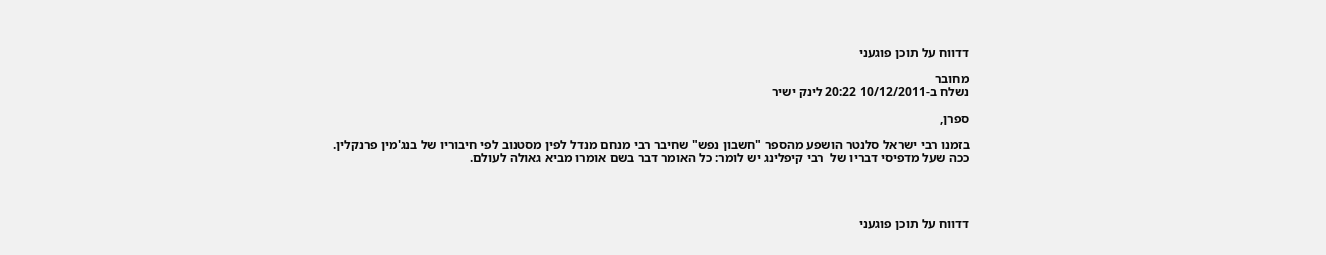דדווח על תוכן פוגעני

מחובר
נשלח ב-10/12/2011 20:22 לינק ישיר

ספרן,

בזמנו רבי ישראל סלנטר הושפע מהספר "חשבון נפש" שחיבר רבי מנחם מנדל לפין מסטנוב לפי חיבוריו של בנג'מין פרנקלין. ככה שעל מדפיסי דבריו של  רבי קיפלינג יש לומר: כל האומר דבר בשם אומרו מביא גאולה לעולם.




דדווח על תוכן פוגעני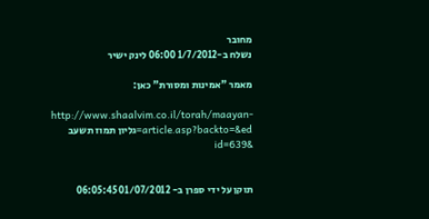מחובר
נשלח ב-1/7/2012 06:00 לינק ישיר

מאמר "אמינות ומסורת" כאן:

http://www.shaalvim.co.il/torah/maayan-article.asp?backto=&ed=גליון תמוז תשעב &id=639


תוקן על ידי ספרן ב- 01/07/2012 06:05:45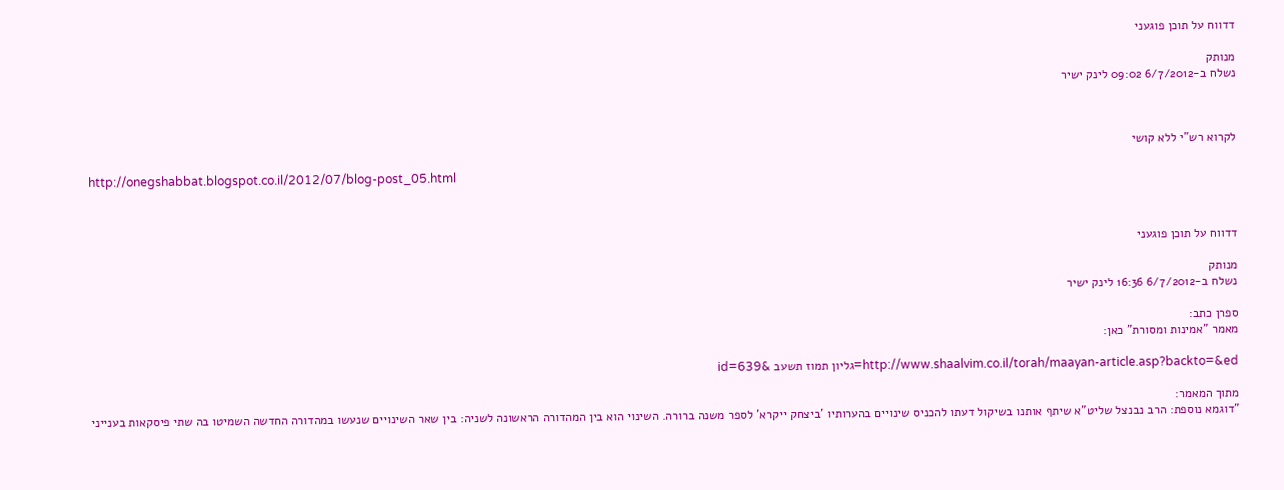דדווח על תוכן פוגעני

מנותק
נשלח ב-6/7/2012 09:02 לינק ישיר



לקרוא רש"י ללא קושי

http://onegshabbat.blogspot.co.il/2012/07/blog-post_05.html



דדווח על תוכן פוגעני

מנותק
נשלח ב-6/7/2012 16:36 לינק ישיר

ספרן כתב:
מאמר "אמינות ומסורת" כאן:

http://www.shaalvim.co.il/torah/maayan-article.asp?backto=&ed=גליון תמוז תשעב &id=639

מתוך המאמר:
"דוגמא נוספת: הרב נבנצל שליט"א שיתף אותנו בשיקול דעתו להכניס שינויים בהערותיו 'ביצחק ייקרא' לספר משנה ברורה. השינוי הוא בין המהדורה הראשונה לשניה: בין שאר השינויים שנעשו במהדורה החדשה השמיטו בה שתי פיסקאות בענייני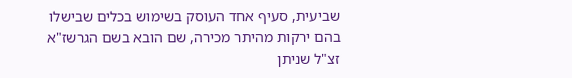שביעית, סעיף אחד העוסק בשימוש בכלים שבישלו בהם ירקות מהיתר מכירה, שם הובא בשם הגרשז"א זצ"ל שניתן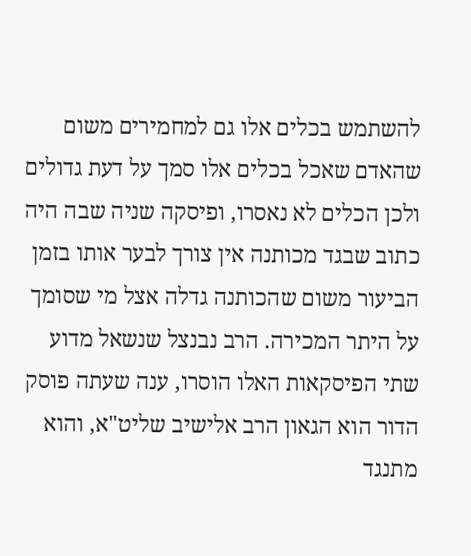להשתמש בכלים אלו גם למחמירים משום שהאדם שאכל בכלים אלו סמך על דעת גדולים ולכן הכלים לא נאסרו, ופיסקה שניה שבה היה כתוב שבגד מכותנה אין צורך לבער אותו בזמן הביעור משום שהכותנה גדלה אצל מי שסומך על היתר המכירה. הרב נבנצל שנשאל מדוע שתי הפיסקאות האלו הוסרו, ענה שעתה פוסק הדור הוא הגאון הרב אלישיב שליט"א, והוא מתנגד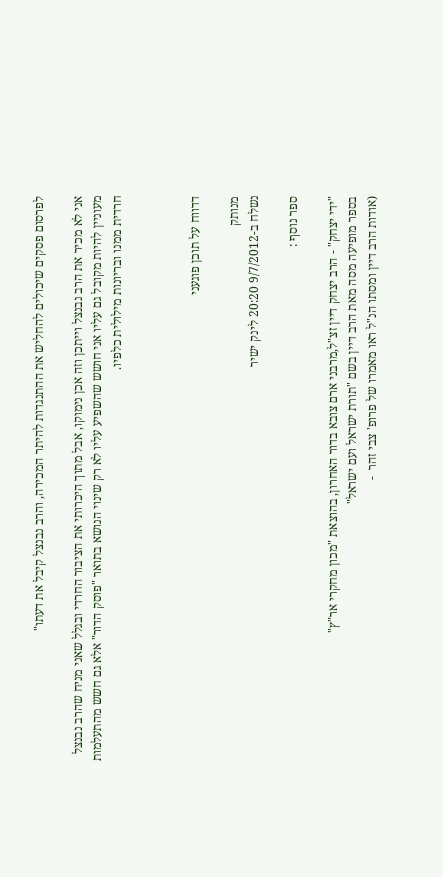לפרסום פסקים שיכולים להחליש את ההתנגדות להיתר המכירה, והרב נבנצל קיבל את דעתו"

אני לא מכיר את הרב נבנצל וייתכן וזה אכן נימוקו, אבל מתוך היכרותי את הציבור החרדי ובגלל שאני מניח שהרב נבנצל מעוניין להיות מקובל גם עליו אני חושש שהשפיע עליו לא רק שינוי הנושא בתואר "פוסק הדור" אלא גם חשש מהתעלמות חרדית ממנו ובריונות מילולית כלפיו.



דדווח על תוכן פוגעני

מנותק
נשלח ב-9/7/2012 20:20 לינק ישיר

ספר נוסף :

"ידי יצחק" - הרב יצחק דיין זצ"ל,מרבני ארם צובא בדור האחרון, בהוצאת "מכון מחקרי אר"ץ"
בספר מופיעה מסה מאת הרב דיין בשם "תורת ישראל ועם ישראל"
(אודות הרב דיין ומסתו הנ"ל ראו מאמרו של פרופ' צבי זהר  -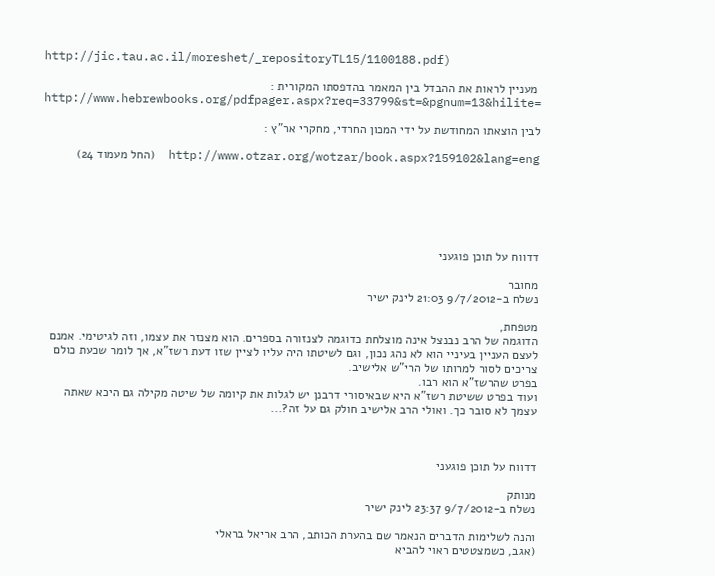http://jic.tau.ac.il/moreshet/_repositoryTL15/1100188.pdf)

 מעניין לראות את ההבדל בין המאמר בהדפסתו המקורית :
http://www.hebrewbooks.org/pdfpager.aspx?req=33799&st=&pgnum=13&hilite=

לבין הוצאתו המחודשת על ידי המכון החרדי, מחקרי אר"ץ :

http://www.otzar.org/wotzar/book.aspx?159102&lang=eng  (החל מעמוד 24)






דדווח על תוכן פוגעני

מחובר
נשלח ב-9/7/2012 21:03 לינק ישיר

מטפחת,
הדוגמה של הרב נבנצל אינה מוצלחת כדוגמה לצנזורה בספרים. הוא מצנזר את עצמו, וזה לגיטימי. אמנם לעצם העניין בעיניי הוא לא נהג נכון, וגם לשיטתו היה עליו לציין שזו דעת רשז"א, אך לומר שכעת כולם צריכים לסור למרותו של הרי"ש אלישיב.
בפרט שהרשז"א הוא רבו.
ועוד בפרט ששיטת רשז"א היא שבאיסורי דרבנן יש לגלות את קיומה של שיטה מקילה גם היכא שאתה עצמך לא סובר כך. ואולי הרב אלישיב חולק גם על זה?...



דדווח על תוכן פוגעני

מנותק
נשלח ב-9/7/2012 23:37 לינק ישיר

והנה לשלימות הדברים הנאמר שם בהערת הכותב, הרב אריאל בראלי
(אגב, כשמצטטים ראוי להביא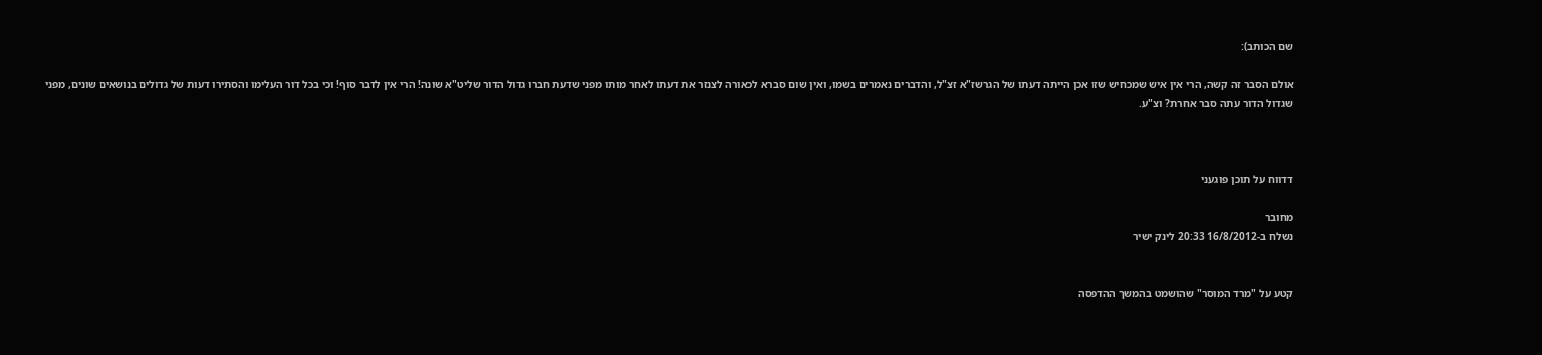שם הכותב):

אולם הסבר זה קשה, הרי אין איש שמכחיש שזו אכן הייתה דעתו של הגרשז"א זצ"ל, והדברים נאמרים בשמו, ואין שום סברא לכאורה לצנזר את דעתו לאחר מותו מפני שדעת חברו גדול הדור שליט"א שונה! הרי אין לדבר סוף! וכי בכל דור העלימו והסתירו דעות של גדולים בנושאים שונים, מפני שגדול הדור עתה סבר אחרת? וצ"ע.



דדווח על תוכן פוגעני

מחובר
נשלח ב-16/8/2012 20:33 לינק ישיר


קטע על "מרד המוסר" שהושמט בהמשך ההדפסה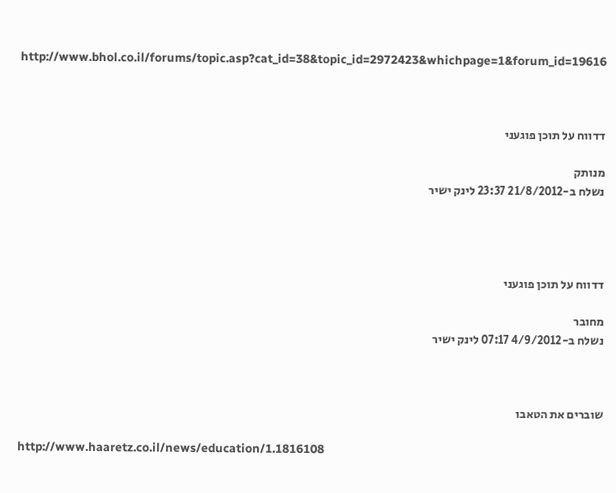http://www.bhol.co.il/forums/topic.asp?cat_id=38&topic_id=2972423&whichpage=1&forum_id=19616



דדווח על תוכן פוגעני

מנותק
נשלח ב-21/8/2012 23:37 לינק ישיר




דדווח על תוכן פוגעני

מחובר
נשלח ב-4/9/2012 07:17 לינק ישיר



שוברים את הטאבו

http://www.haaretz.co.il/news/education/1.1816108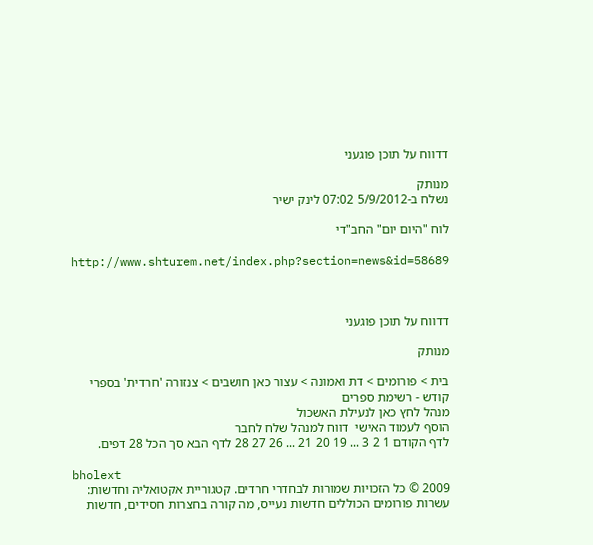דדווח על תוכן פוגעני

מנותק
נשלח ב-5/9/2012 07:02 לינק ישיר

לוח "היום יום" החב"די

http://www.shturem.net/index.php?section=news&id=58689



דדווח על תוכן פוגעני

מנותק

בית > פורומים > דת ואמונה > עצור כאן חושבים > צנזורה 'חרדית' בספרי קודש - רשימת ספרים
מנהל לחץ כאן לנעילת האשכול
הוסף לעמוד האישי  דווח למנהל שלח לחבר
לדף הקודם 1 2 3 ... 19 20 21 ... 26 27 28 לדף הבא סך הכל 28 דפים.

bholext
2009 © כל הזכויות שמורות לבחדרי חרדים. קטגוריית אקטואליה וחדשות: עשרות פורומים הכוללים חדשות נעייס, מה קורה בחצרות חסידים, חדשות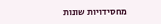מחסידויות שונות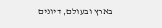בארץ ובעולם, דיונים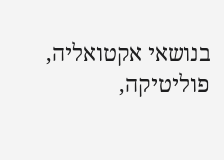בנושאי אקטואליה, פוליטיקה,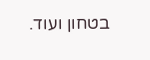בטחון ועוד.